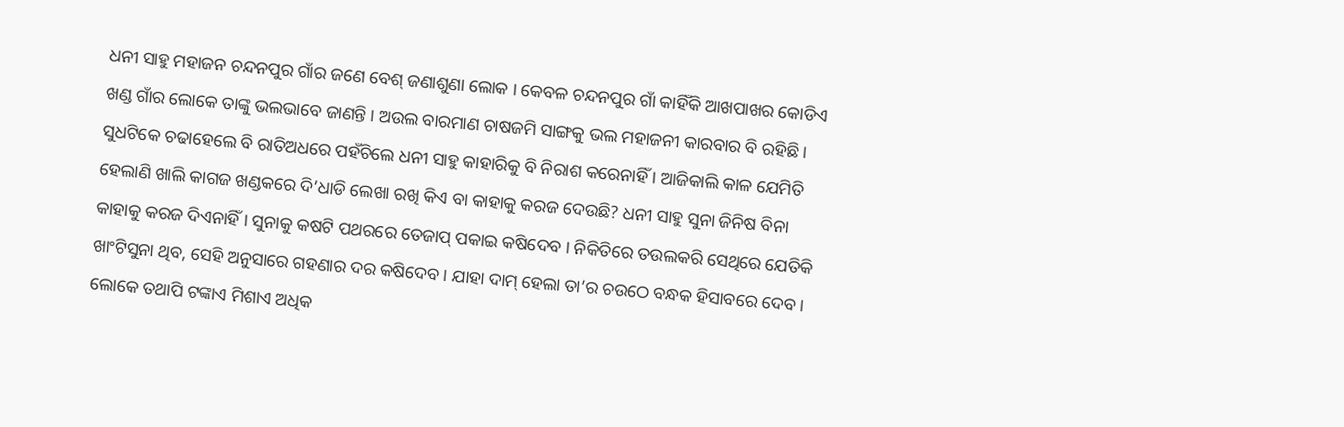ଧନୀ ସାହୁ ମହାଜନ ଚନ୍ଦନପୁର ଗାଁର ଜଣେ ବେଶ୍ ଜଣାଶୁଣା ଲୋକ । କେବଳ ଚନ୍ଦନପୁର ଗାଁ କାହିଁକି ଆଖପାଖର କୋଡିଏ ଖଣ୍ଡ ଗାଁର ଲୋକେ ତାଙ୍କୁ ଭଲଭାବେ ଜାଣନ୍ତି । ଅଉଲ ବାରମାଣ ଚାଷଜମି ସାଙ୍ଗକୁ ଭଲ ମହାଜନୀ କାରବାର ବି ରହିଛି । ସୁଧଟିକେ ଚଢାହେଲେ ବି ରାତିଅଧରେ ପହଁଚିଲେ ଧନୀ ସାହୁ କାହାରିକୁ ବି ନିରାଶ କରେନାହିଁ । ଆଜିକାଲି କାଳ ଯେମିତି ହେଲାଣି ଖାଲି କାଗଜ ଖଣ୍ଡକରେ ଦି’ଧାଡି ଲେଖା ରଖି କିଏ ବା କାହାକୁ କରଜ ଦେଉଛି? ଧନୀ ସାହୁ ସୁନା ଜିନିଷ ବିନା କାହାକୁ କରଜ ଦିଏନାହିଁ । ସୁନାକୁ କଷଟି ପଥରରେ ତେଜାପ୍ ପକାଇ କଷିଦେବ । ନିକିତିରେ ତଉଲକରି ସେଥିରେ ଯେତିକି ଖାଂଟିସୁନା ଥିବ, ସେହି ଅନୁସାରେ ଗହଣାର ଦର କଷିଦେବ । ଯାହା ଦାମ୍ ହେଲା ତା’ର ଚଉଠେ ବନ୍ଧକ ହିସାବରେ ଦେବ ।
ଲୋକେ ତଥାପି ଟଙ୍କାଏ ମିଶାଏ ଅଧିକ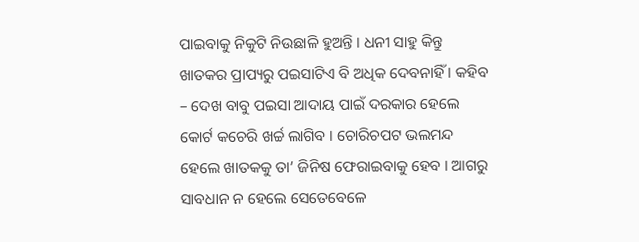ପାଇବାକୁ ନିକୁଟି ନିଉଛାଳି ହୁଅନ୍ତି । ଧନୀ ସାହୁ କିନ୍ତୁ ଖାତକର ପ୍ରାପ୍ୟରୁ ପଇସାଟିଏ ବି ଅଧିକ ଦେବନାହିଁ । କହିବ – ଦେଖ ବାବୁ ପଇସା ଆଦାୟ ପାଇଁ ଦରକାର ହେଲେ କୋର୍ଟ କଚେରି ଖର୍ଚ୍ଚ ଲାଗିବ । ଚୋରିଚପଟ ଭଲମନ୍ଦ ହେଲେ ଖାତକକୁ ତା’ ଜିନିଷ ଫେରାଇବାକୁ ହେବ । ଆଗରୁ ସାବଧାନ ନ ହେଲେ ସେତେବେଳେ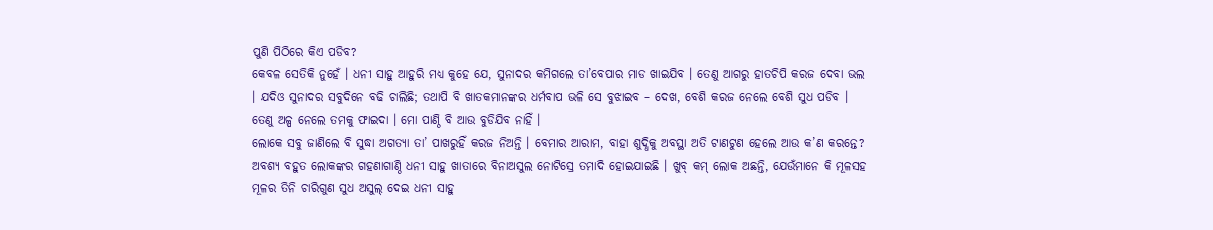ପୁଣି ପିଠିରେ କିଏ ପଡିବ?
କେବଳ ସେତିକି ନୁହେଁ । ଧନୀ ସାହୁ ଆହୁରି ମଧ୍ୟ କୁହେ ଯେ, ସୁନାଦର କମିଗଲେ ତା’ବେପାର ମାଡ ଖାଇଯିବ । ତେଣୁ ଆଗରୁ ହାତଚିପି କରଜ ଦେବା ଭଲ । ଯଦିଓ ସୁନାଦର ସବୁଦିନେ ବଢି ଚାଲିଛି; ତଥାପି ବି ଖାତକମାନଙ୍କର ଧର୍ମବାପ ଭଳି ସେ ବୁଝାଇବ – ଦେଖ, ବେଶି କରଜ ନେଲେ ବେଶି ସୁଧ ପଡିବ । ତେଣୁ ଅଳ୍ପ ନେଲେ ତମକୁ ଫାଇଦା । ମୋ ପାଣ୍ଠି ବି ଆଉ ବୁଡିଯିବ ନାହିଁ ।
ଲୋକେ ସବୁ ଜାଣିଲେ ବି ସୁଦ୍ଧା ଅଗତ୍ୟା ତା’ ପାଖରୁହିଁ କରଜ ନିଅନ୍ତି । ବେମାର ଆରାମ, ବାହା ଶୁଦ୍ଧିକୁ ଅବସ୍ଥା ଅତି ଟାଣଟୁଣ ହେଲେ ଆଉ କ’ଣ କରନ୍ତେ? ଅବଶ୍ୟ ବହୁତ ଲୋକଙ୍କର ଗହଣାଗାଣ୍ଠି ଧନୀ ସାହୁ ଖାତାରେ ବିନାଅସୁଲ ନୋଟିସ୍ରେ ତମାଦି ହୋଇଯାଇଛି । ଖୁବ୍ କମ୍ ଲୋକ ଅଛନ୍ତି, ଯେଉଁମାନେ କି ମୂଳସହ ମୂଳର ତିନି ଚାରିଗୁଣ ସୁଧ ଅସୁଲ୍ ଦେଇ ଧନୀ ସାହୁ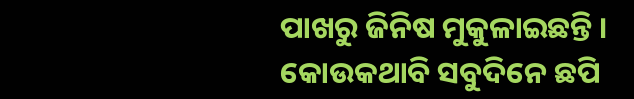ପାଖରୁ ଜିନିଷ ମୁକୁଳାଇଛନ୍ତି ।
କୋଉକଥାବି ସବୁଦିନେ ଛପି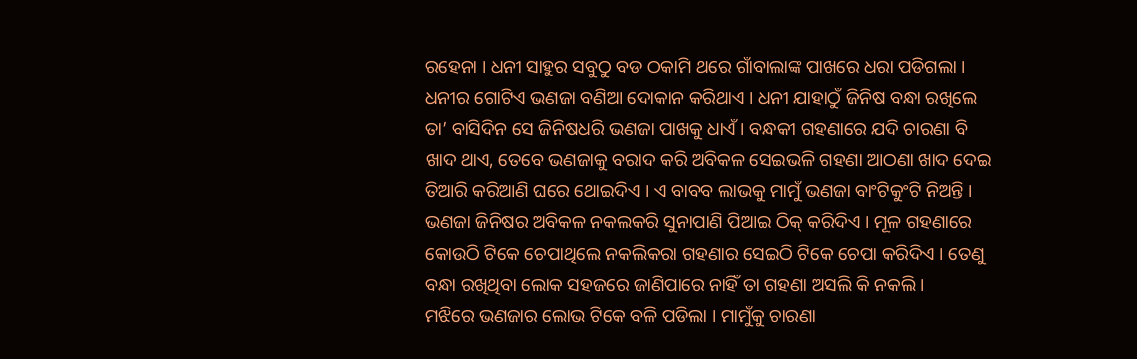ରହେନା । ଧନୀ ସାହୁର ସବୁଠୁ ବଡ ଠକାମି ଥରେ ଗାଁବାଲାଙ୍କ ପାଖରେ ଧରା ପଡିଗଲା । ଧନୀର ଗୋଟିଏ ଭଣଜା ବଣିଆ ଦୋକାନ କରିଥାଏ । ଧନୀ ଯାହାଠୁଁ ଜିନିଷ ବନ୍ଧା ରଖିଲେ ତା’ ବାସିଦିନ ସେ ଜିନିଷଧରି ଭଣଜା ପାଖକୁ ଧାଏଁ । ବନ୍ଧକୀ ଗହଣାରେ ଯଦି ଚାରଣା ବି ଖାଦ ଥାଏ, ତେବେ ଭଣଜାକୁ ବରାଦ କରି ଅବିକଳ ସେଇଭଳି ଗହଣା ଆଠଣା ଖାଦ ଦେଇ ତିଆରି କରିଆଣି ଘରେ ଥୋଇଦିଏ । ଏ ବାବବ ଲାଭକୁ ମାମୁଁ ଭଣଜା ବାଂଟିକୁଂଟି ନିଅନ୍ତି । ଭଣଜା ଜିନିଷର ଅବିକଳ ନକଲକରି ସୁନାପାଣି ପିଆଇ ଠିକ୍ କରିଦିଏ । ମୂଳ ଗହଣାରେ କୋଉଠି ଟିକେ ଚେପାଥିଲେ ନକଲିକରା ଗହଣାର ସେଇଠି ଟିକେ ଚେପା କରିଦିଏ । ତେଣୁ ବନ୍ଧା ରଖିଥିବା ଲୋକ ସହଜରେ ଜାଣିପାରେ ନାହିଁ ତା ଗହଣା ଅସଲି କି ନକଲି ।
ମଝିରେ ଭଣଜାର ଲୋଭ ଟିକେ ବଳି ପଡିଲା । ମାମୁଁକୁ ଚାରଣା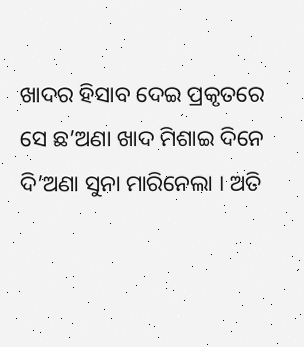ଖାଦର ହିସାବ ଦେଇ ପ୍ରକୃତରେ ସେ ଛ’ଅଣା ଖାଦ ମିଶାଇ ଦିନେ ଦି’ଅଣା ସୁନା ମାରିନେଲା । ଅତି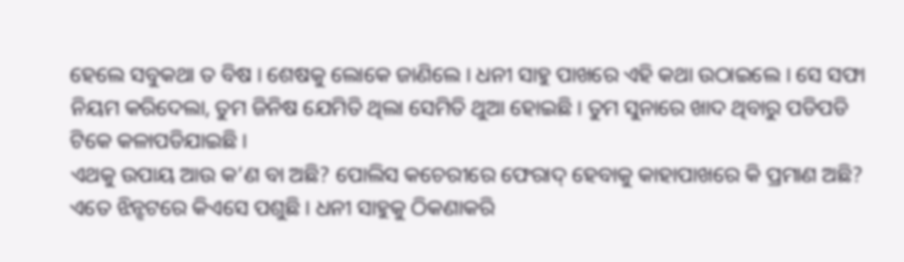ହେଲେ ସବୁକଥା ତ ବିଷ । ଶେଷକୁ ଲୋକେ ଜାଣିଲେ । ଧନୀ ସାହୁ ପାଖରେ ଏହି କଥା ଉଠାଇଲେ । ସେ ସଫା ନିୟମ କରିଦେଲା, ତୁମ ଜିନିଷ ଯେମିତି ଥିଲା ସେମିତି ଥୁଆ ହୋଇଛି । ତୁମ ସୁନାରେ ଖାଦ ଥିବାରୁ ପଡିପଡି ଟିକେ କଳାପଡିଯାଇଛି ।
ଏଥକୁ ଉପାୟ ଆଉ କ’ଣ ବା ଅଛି? ପୋଲିସ କଚେରୀରେ ଫେରାଦ୍ ହେବାକୁ କାହାପାଖରେ କି ପ୍ରମାଣ ଅଛି? ଏତେ ଝିନ୍ଝଟରେ କିଏସେ ପଶୁଛି । ଧନୀ ସାହୁକୁ ଠିକଣାକରି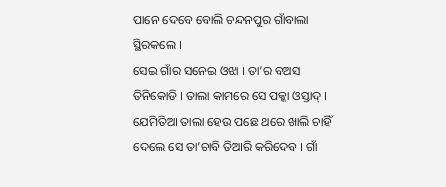ପାନେ ଦେବେ ବୋଲି ଚନ୍ଦନପୁର ଗାଁବାଲା ସ୍ଥିରକଲେ ।
ସେଇ ଗାଁର ସନେଇ ଓଝା । ତା’ର ବଅସ ତିନିକୋଡି । ତାଲା କାମରେ ସେ ପକ୍କା ଓସ୍ତାଦ୍ । ଯେମିତିଆ ତାଲା ହେଉ ପଛେ ଥରେ ଖାଲି ଚାହିଁ ଦେଲେ ସେ ତା’ଚାବି ତିଆରି କରିଦେବ । ଗାଁ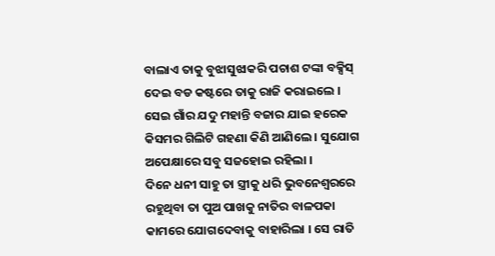ବାଲାଏ ତାକୁ ବୁଝାସୁଝାକରି ପଚାଶ ଟଙ୍କା ବକ୍ସିସ୍ ଦେଇ ବଡ କଷ୍ଟରେ ତାକୁ ରାଜି କରାଇଲେ । ସେଇ ଗାଁର ଯଦୁ ମହାନ୍ତି ବଜାର ଯାଇ ହରେକ କିସମର ଗିଲିଟି ଗହଣା କିଣି ଆଣିଲେ । ସୁଯୋଗ ଅପେକ୍ଷାରେ ସବୁ ସଜହୋଇ ରହିଲା ।
ଦିନେ ଧନୀ ସାହୁ ତା ସ୍ତ୍ରୀକୁ ଧରି ଭୁବନେଶ୍ୱରରେ ରହୁଥିବା ତା ପୁଅ ପାଖକୁ ନାତିର ବାଳପକା କାମରେ ଯୋଗଦେବାକୁ ବାହାରିଲା । ସେ ରାତି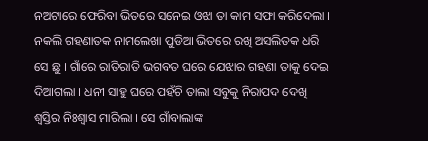ନଅଟାରେ ଫେରିବା ଭିତରେ ସନେଇ ଓଝା ତା କାମ ସଫା କରିଦେଲା । ନକଲି ଗହଣାତକ ନାମଲେଖା ପୁଡିଆ ଭିତରେ ରଖି ଅସଲିତକ ଧରି ସେ ଛୁ । ଗାଁରେ ରାତିରାତି ଭଗବତ ଘରେ ଯେଝାର ଗହଣା ତାକୁ ଦେଇ ଦିଆଗଲା । ଧନୀ ସାହୁ ଘରେ ପହଁଚି ତାଲା ସବୁକୁ ନିରାପଦ ଦେଖି ଶ୍ୱସ୍ତିର ନିଃଶ୍ୱାସ ମାରିଲା । ସେ ଗାଁବାଲାଙ୍କ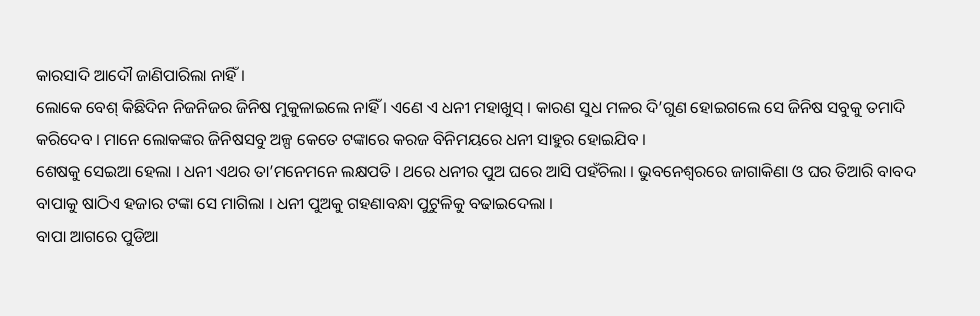କାରସାଦି ଆଦୌ ଜାଣିପାରିଲା ନାହିଁ ।
ଲୋକେ ବେଶ୍ କିଛିଦିନ ନିଜନିଜର ଜିନିଷ ମୁକୁଳାଇଲେ ନାହିଁ । ଏଣେ ଏ ଧନୀ ମହାଖୁସ୍ । କାରଣ ସୁଧ ମଳର ଦି’ଗୁଣ ହୋଇଗଲେ ସେ ଜିନିଷ ସବୁକୁ ତମାଦି କରିଦେବ । ମାନେ ଲୋକଙ୍କର ଜିନିଷସବୁ ଅଳ୍ପ କେତେ ଟଙ୍କାରେ କରଜ ବିନିମୟରେ ଧନୀ ସାହୁର ହୋଇଯିବ ।
ଶେଷକୁ ସେଇଆ ହେଲା । ଧନୀ ଏଥର ତା’ମନେମନେ ଲକ୍ଷପତି । ଥରେ ଧନୀର ପୁଅ ଘରେ ଆସି ପହଁଚିଲା । ଭୁବନେଶ୍ୱରରେ ଜାଗାକିଣା ଓ ଘର ତିଆରି ବାବଦ ବାପାକୁ ଷାଠିଏ ହଜାର ଟଙ୍କା ସେ ମାଗିଲା । ଧନୀ ପୁଅକୁ ଗହଣାବନ୍ଧା ପୁଟୁଳିକୁ ବଢାଇଦେଲା ।
ବାପା ଆଗରେ ପୁଡିଆ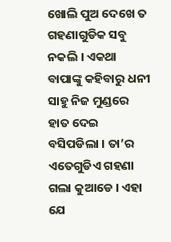ଖୋଲି ପୁଅ ଦେଖେ ତ ଗହଣାଗୁଡିକ ସବୁ ନକଲି । ଏକଥା ବାପାଙ୍କୁ କହିବାରୁ ଧନୀ ସାହୁ ନିଜ ମୁଣ୍ଡରେ ହାତ ଦେଇ ବସିପଡିଲା । ତା’ର ଏତେଗୁଡିଏ ଗହଣା ଗଲା କୁଆଡେ । ଏହା ଯେ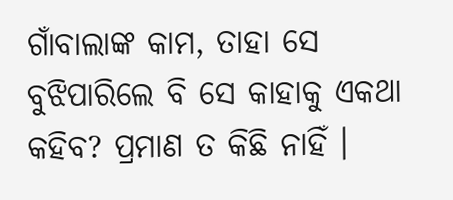ଗାଁବାଲାଙ୍କ କାମ, ତାହା ସେ ବୁଝିପାରିଲେ ବି ସେ କାହାକୁ ଏକଥା କହିବ? ପ୍ରମାଣ ତ କିଛି ନାହିଁ ।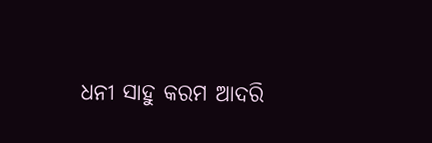ଧନୀ ସାହୁ କରମ ଆଦରି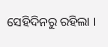ସେହିଦିନରୁ ରହିଲା ।